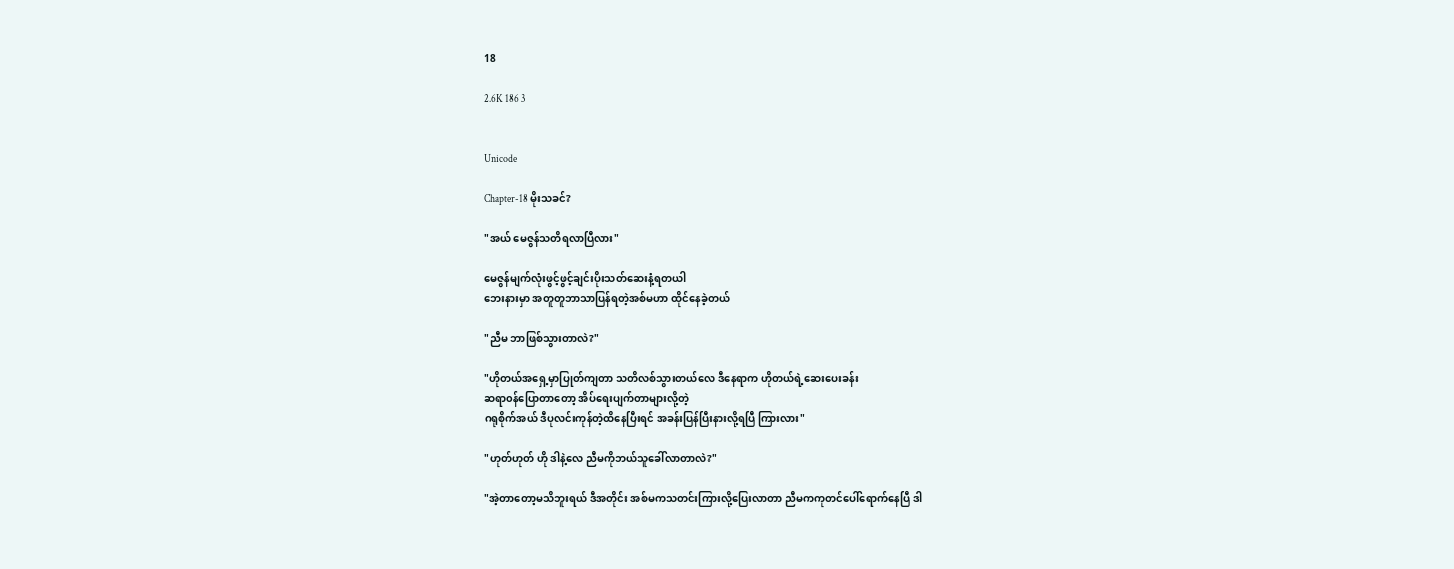18

2.6K 186 3


Unicode

Chapter-18 မိုးသခင်?

"အယ် မေဇွန်သတိရလာပြီလား"

မေဇွန်မျက်လုံးဖွင့်ဖွင့်ချင်းပိုးသတ်ဆေးနံ့ရတယါ
ဘေးနားမှာ အတူတူဘာသာပြန်ရတဲ့အစ်မဟာ ထိုင်‌နေခဲ့တယ်

"ညီမ ဘာဖြစ်သွားတာလဲ?"

"ဟိုတယ်အရှေ့မှာပြုတ်ကျတာ သတိလစ်သွားတယ်လေ ဒီနေရာက ဟိုတယ်ရဲ့ဆေးပေးခန်း
ဆရာ၀န်ပြောတာတော့ အိပ်ရေးပျက်တာများလို့တဲ့
ဂရုစိုက်အယ် ဒီပုလင်းကုန်တဲ့ထိနေပြီးရင် အခန်းပြန်ပြီးနားလို့ရပြီ ကြားလား"

"ဟုတ်ဟုတ် ဟို ဒါနဲ့လေ ညီမကိုဘယ်သူခေါ်လာတာလဲ?"

"အဲ့တာတော့မသိဘူးရယ် ဒီအတိုင်း အစ်မကသတင်းကြားလို့ပြေးလာတာ ညီမကကုတင်ပေါ်ရောက်နေပြီ ဒါ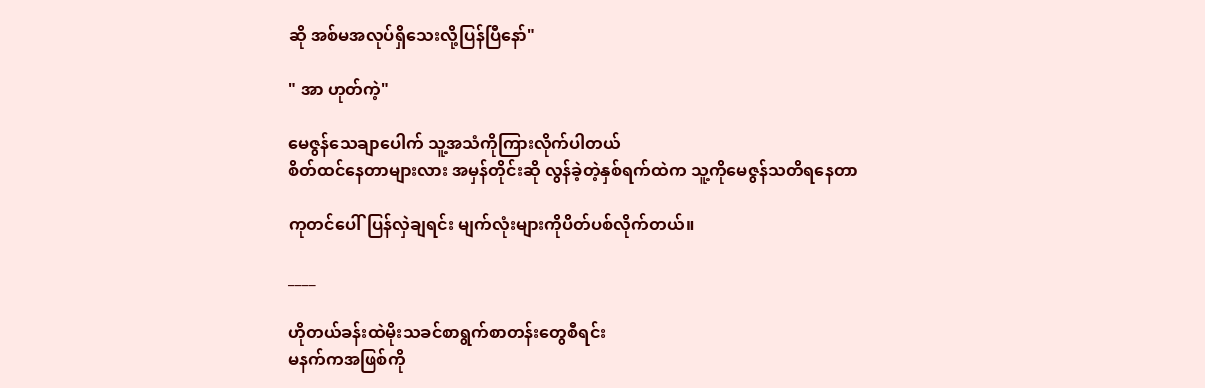ဆို အစ်မအလုပ်ရှိသေးလို့ပြန်ပြီနော်"

" အာ ဟုတ်ကဲ့"

မေဇွန်သေချာပေါက် သူ့အသံကိုကြားလိုက်ပါတယ်
စိတ်ထင်နေတာများလား အမှန်တိုင်းဆို လွန်ခဲ့တဲ့နှစ်ရက်ထဲက သူ့ကိုမေဇွန်သတိရနေတာ

ကုတင်ပေါ်ပြန်လှဲချရင်း မျက်လုံးများကိုပိတ်ပစ်လိုက်တယ်။

____

ဟိုတယ်ခန်းထဲမိုးသခင်စာရွက်စာတန်းတွေစီရင်း
မနက်ကအဖြစ်ကို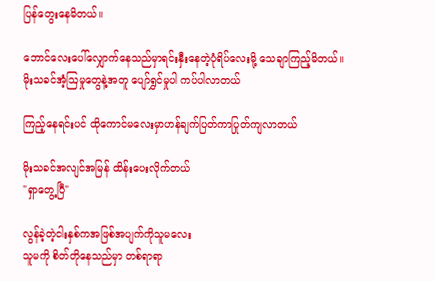ပြန်တွေးနေမိတယ်။

ဘောင်လေးပေါ်လျှောက်နေသည်မှာရင်းနှီးနေတဲ့ပုံရိပ်လေးမို့ သေချာကြည့်မိတယ်။
မိုးသခင်အံ့ဩမှုတွေနဲ့အတူ ပျော်ရွှင်မှုပါ ကပ်ပါလာတယ်

ကြည့်နေရင်းပင် ထိုကောင်မလေးမှာဟန်ချက်ပြတ်ကာပြုတ်ကျလာတယ်

မိုးသခင်အလျင်အမြန် ထိန်းပေးလိုက်တယ်
"ရှာတွေ့ပြီ"

လွန်ခဲ့တဲ့ငါးနှစ်ကအဖြစ်အပျက်ကိုသူမလေး
သူမကို စိတ်တိုနေသည်မှာ တစ်ရာရာ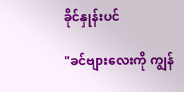ခိုင်နှုန်းပင်

"ခင်ဗျားလေးကို ကျွန်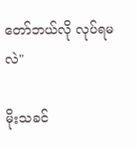တော်ဘယ်လို လုပ်ရမလဲ"

မိုးသခင်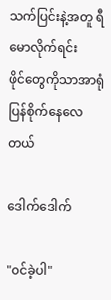သက်ပြင်းနဲ့အတူ ရီမောလိုက်ရင်း
ဖိုင်တွေကိုသာအာရုံပြန်စိုက်နေလေတယ်

ဒေါက်ဒေါက်

"၀င်ခဲ့ပါ"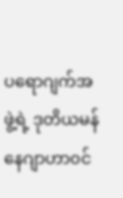ပရောဂျက်အဖွဲ့ရဲ့ ဒုတိယမန်နေဂျာဟာ၀င်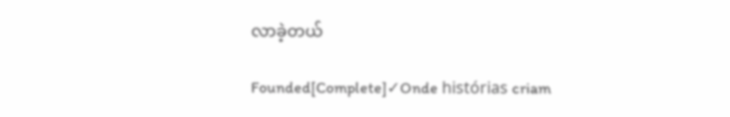လာခဲ့တယ်

Founded[Complete]✓Onde histórias criam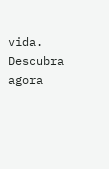vida. Descubra agora